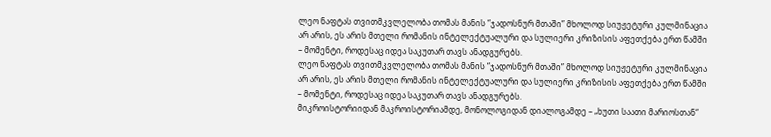ლეო ნაფტას თვითმკვლელობა თომას მანის “ჯადოსნურ მთაში” მხოლოდ სიუჟეტური კულმინაცია არ არის, ეს არის მთელი რომანის ინტელექტუალური და სულიერი კრიზისის აფეთქება ერთ წამში – მომენტი, როდესაც იდეა საკუთარ თავს ანადგურებს.
ლეო ნაფტას თვითმკვლელობა თომას მანის “ჯადოსნურ მთაში” მხოლოდ სიუჟეტური კულმინაცია არ არის, ეს არის მთელი რომანის ინტელექტუალური და სულიერი კრიზისის აფეთქება ერთ წამში – მომენტი, როდესაც იდეა საკუთარ თავს ანადგურებს.
მიკროისტორიიდან მაკროისტორიამდე, მონოლოგიდან დიალოგამდე – „ხუთი საათი მარიოსთან“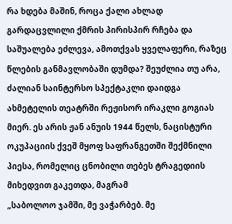რა ხდება მაშინ, როცა ქალი ახლად გარდაცვლილი ქმრის პირისპირ რჩება და საშუალება ეძლევა, ამოთქვას ყველაფერი, რაზეც წლების განმავლობაში დუმდა? შეუძლია თუ არა,
ძალიან საინტერსო სპექტაკლი დაიდგა ახმეტელის თეატრში რეჟისორ ირაკლი გოგიას მიერ. ეს არის ჟან ანუის 1944 წელს, ნაცისტური ოკუპაციის ქვეშ მყოფ საფრანგეთში შექმნილი პიესა, რომელიც ცნობილი თებეს ტრაგედიის მიხედვით გაკეთდა, მაგრამ
„საბოლოო ჯამში, მე ვაჭარბებ. მე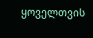ყოველთვის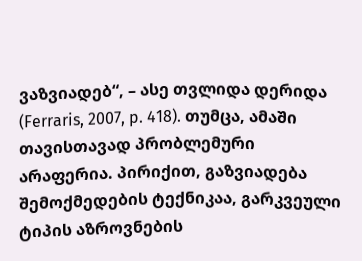ვაზვიადებ“, – ასე თვლიდა დერიდა (Ferraris, 2007, p. 418). თუმცა, ამაში თავისთავად პრობლემური არაფერია. პირიქით, გაზვიადება შემოქმედების ტექნიკაა, გარკვეული ტიპის აზროვნების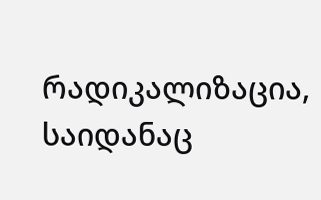რადიკალიზაცია, საიდანაც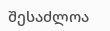შესაძლოა